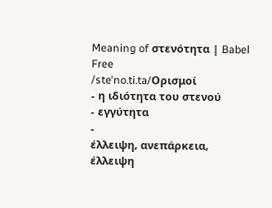Meaning of στενότητα | Babel Free
/steˈno.ti.ta/Ορισμοί
- η ιδιότητα του στενού
- εγγύτητα
-
έλλειψη, ανεπάρκεια, έλλειψη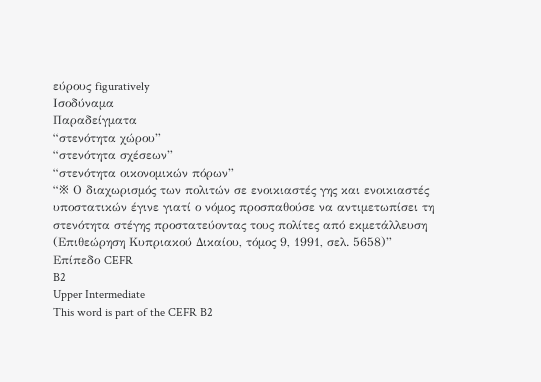εύρους figuratively
Ισοδύναμα
Παραδείγματα
“στενότητα χώρου”
“στενότητα σχέσεων”
“στενότητα οικονομικών πόρων”
“※ Ο διαχωρισμός των πολιτών σε ενοικιαστές γης και ενοικιαστές υποστατικών έγινε γιατί ο νόμος προσπαθούσε να αντιμετωπίσει τη στενότητα στέγης προστατεύοντας τους πολίτες από εκμετάλλευση (Επιθεώρηση Κυπριακού Δικαίου, τόμος 9, 1991, σελ. 5658)”
Επίπεδο CEFR
B2
Upper Intermediate
This word is part of the CEFR B2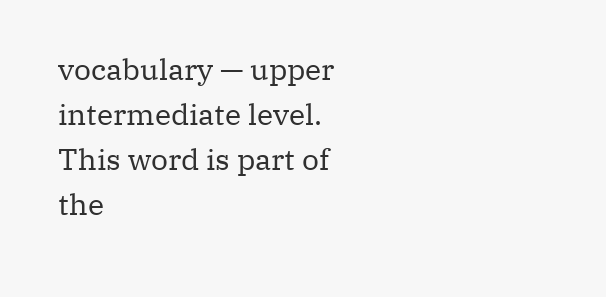vocabulary — upper intermediate level.
This word is part of the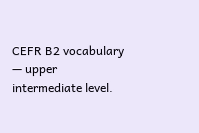CEFR B2 vocabulary — upper intermediate level.